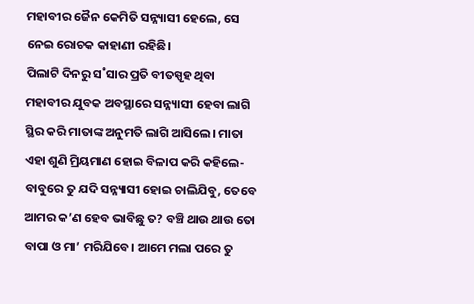ମହାବୀର ଜୈନ କେମିତି ସନ୍ନ୍ୟାସୀ ହେଲେ, ସେ ନେଇ ରୋଚକ କାହାଣୀ ରହିଛି।
ପିଲାଟି ଦିନରୁ ସ˚ସାର ପ୍ରତି ବୀତସ୍ପୃହ ଥିବା ମହାବୀର ଯୁବକ ଅବସ୍ଥାରେ ସନ୍ନ୍ୟାସୀ ହେବା ଲାଗି ସ୍ଥିର କରି ମାତାଙ୍କ ଅନୁମତି ଲାଗି ଆସିଲେ। ମାତା ଏହା ଶୁଣି ମ୍ରିୟମାଣ ହୋଇ ବିଳାପ କରି କହିଲେ- ବାବୁରେ ତୁ ଯଦି ସନ୍ନ୍ୟାସୀ ହୋଇ ଚାଲିଯିବୁ, ତେବେ ଆମର କ’ଣ ହେବ ଭାବିଛୁ ତ? ବଞ୍ଚି ଥାଉ ଥାଉ ତୋ ବାପା ଓ ମା’ ମରିଯିବେ। ଆମେ ମଲା ପରେ ତୁ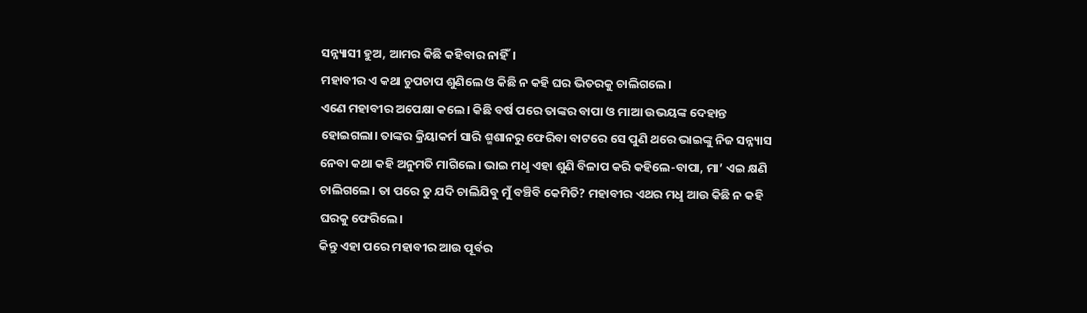ସନ୍ନ୍ୟାସୀ ହୁଅ, ଆମର କିଛି କହିବାର ନାହିଁ।
ମହାବୀର ଏ କଥା ଚୁପଚାପ ଶୁଣିଲେ ଓ କିଛି ନ କହି ଘର ଭିତରକୁ ଚାଲିଗଲେ।
ଏଣେ ମହାବୀର ଅପେକ୍ଷା କଲେ। କିଛି ବର୍ଷ ପରେ ତାଙ୍କର ବାପା ଓ ମାଆ ଉଭୟଙ୍କ ଦେହାନ୍ତ ହୋଇଗଲା। ତାଙ୍କର କ୍ରିୟାକର୍ମ ସାରି ଶ୍ମଶାନରୁ ଫେରିବା ବାଟରେ ସେ ପୁଣି ଥରେ ଭାଇଙ୍କୁ ନିଜ ସନ୍ନ୍ୟାସ ନେବା କଥା କହି ଅନୁମତି ମାଗିଲେ। ଭାଇ ମଧୢ ଏହା ଶୁଣି ବିଳାପ କରି କହିଲେ-ବାପା, ମା’ ଏଇ କ୍ଷଣି ଚାଲିଗଲେ। ତା ପରେ ତୁ ଯଦି ଚାଲିଯିବୁ ମୁଁ ବଞ୍ଚିବି କେମିତି? ମହାବୀର ଏଥର ମଧୢ ଆଉ କିଛି ନ କହି ଘରକୁ ଫେରିଲେ।
କିନ୍ତୁ ଏହା ପରେ ମହାବୀର ଆଉ ପୂର୍ବର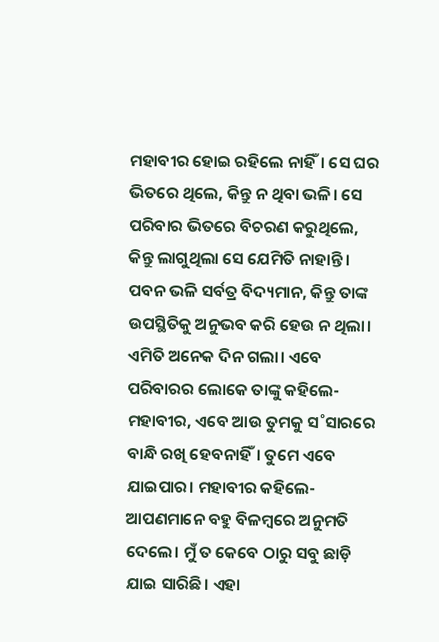ମହାବୀର ହୋଇ ରହିଲେ ନାହିଁ। ସେ ଘର ଭିତରେ ଥିଲେ, କିନ୍ତୁ ନ ଥିବା ଭଳି। ସେ ପରିବାର ଭିତରେ ବିଚରଣ କରୁଥିଲେ, କିନ୍ତୁ ଲାଗୁଥିଲା ସେ ଯେମିତି ନାହାନ୍ତି। ପବନ ଭଳି ସର୍ବତ୍ର ବିଦ୍ୟମାନ, କିନ୍ତୁ ତାଙ୍କ ଉପସ୍ଥିତିକୁ ଅନୁଭବ କରି ହେଉ ନ ଥିଲା।
ଏମିତି ଅନେକ ଦିନ ଗଲା। ଏବେ ପରିବାରର ଲୋକେ ତାଙ୍କୁ କହିଲେ- ମହାବୀର, ଏବେ ଆଉ ତୁମକୁ ସ˚ସାରରେ ବାନ୍ଧି ରଖି ହେବନାହିଁ। ତୁମେ ଏବେ ଯାଇପାର। ମହାବୀର କହିଲେ- ଆପଣମାନେ ବହୁ ବିଳମ୍ବରେ ଅନୁମତି ଦେଲେ। ମୁଁ ତ କେବେ ଠାରୁ ସବୁ ଛାଡ଼ି ଯାଇ ସାରିଛି। ଏହା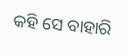କହି ସେ ବାହାରି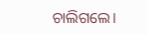ଚାଲିଗଲେ।